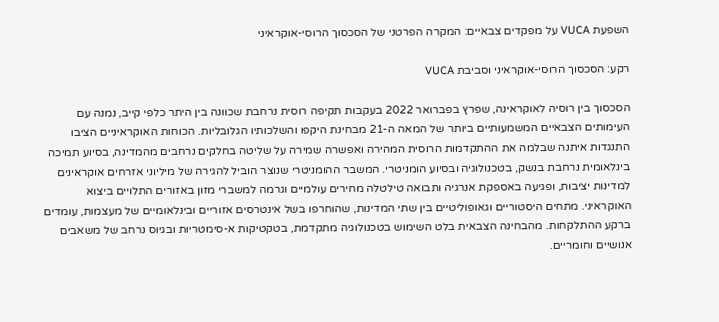השפעת VUCA על מפקדים צבאיים: המקרה הפרטני של הסכסוך הרוסי-אוקראיני

רקע: הסכסוך הרוסי-אוקראיני וסביבת VUCA

הסכסוך בין רוסיה לאוקראינה, שפרץ בפברואר 2022 בעקבות תקיפה רוסית נרחבת שכוונה בין היתר כלפי קייב, נמנה עם העימותים הצבאיים המשמעותיים ביותר של המאה ה-21 מבחינת היקפו והשלכותיו הגלובליות. הכוחות האוקראיניים הציבו התנגדות איתנה שבלמה את ההתקדמות הרוסית המהירה ואפשרה שמירה על שליטה בחלקים נרחבים מהמדינה, בסיוע תמיכה בינלאומית נרחבת בנשק, בטכנולוגיה ובסיוע הומניטרי. המשבר ההומניטרי שנוצר הוביל להגירה של מיליוני אזרחים אוקראינים למדינות יציבות, ופגיעה באספקת אנרגיה ותבואה טילטלה מחירים עולמיים וגרמה למשברי מזון באזורים התלויים ביצוא האוקראיני. מתחים היסטוריים וגאופוליטיים בין שתי המדינות, שהוחרפו בשל אינטרסים אזוריים ובינלאומיים של מעצמות, עומדים ברקע ההתלקחות. מהבחינה הצבאית בלט השימוש בטכנולוגיה מתקדמת, בטקטיקות א-סימטריות ובגיוס נרחב של משאבים אנושיים וחומריים.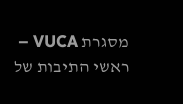מסגרת VUCA – ראשי התיבות של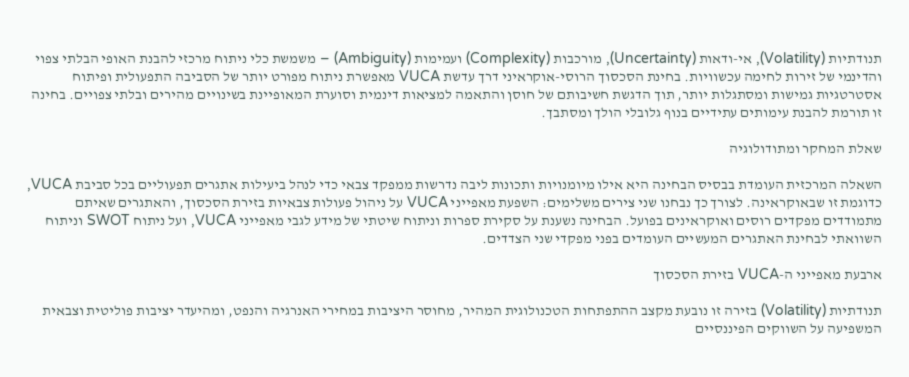תנודתיות (Volatility), אי-ודאות (Uncertainty), מורכבות (Complexity) ועמימות (Ambiguity) – משמשת כלי ניתוח מרכזי להבנת האופי הבלתי צפוי והדינמי של זירות לחימה עכשוויות. בחינת הסכסוך הרוסי-אוקראיני דרך עדשת VUCA מאפשרת ניתוח מפורט יותר של הסביבה התפעולית ופיתוח אסטרטגיות גמישות ומסתגלות יותר, תוך הדגשת חשיבותם של חוסן והתאמה למציאות דינמית וסוערת המאופיינת בשינויים מהירים ובלתי צפויים. בחינה זו תורמת להבנת עימותים עתידיים בנוף גלובלי הולך ומסתבך.

שאלת המחקר ומתודולוגיה

השאלה המרכזית העומדת בבסיס הבחינה היא אילו מיומנויות ותכונות ליבה נדרשות ממפקד צבאי כדי לנהל ביעילות אתגרים תפעוליים בכל סביבת VUCA, כדוגמת זו שבאוקראינה. לצורך כך נבחנו שני צירים משלימים: השפעת מאפייני VUCA על ניהול פעולות צבאיות בזירת הסכסוך, והאתגרים שאיתם מתמודדים מפקדים רוסים ואוקראינים בפועל. הבחינה נשענת על סקירת ספרות וניתוח שיטתי של מידע לגבי מאפייני VUCA, ועל ניתוח SWOT וניתוח השוואתי לבחינת האתגרים המעשיים העומדים בפני מפקדי שני הצדדים.

ארבעת מאפייני ה-VUCA בזירת הסכסוך

תנודתיות (Volatility) בזירה זו נובעת מקצב ההתפתחות הטכנולוגית המהיר, מחוסר היציבות במחירי האנרגיה והנפט, ומהיעדר יציבות פוליטית וצבאית המשפיעה על השווקים הפיננסיים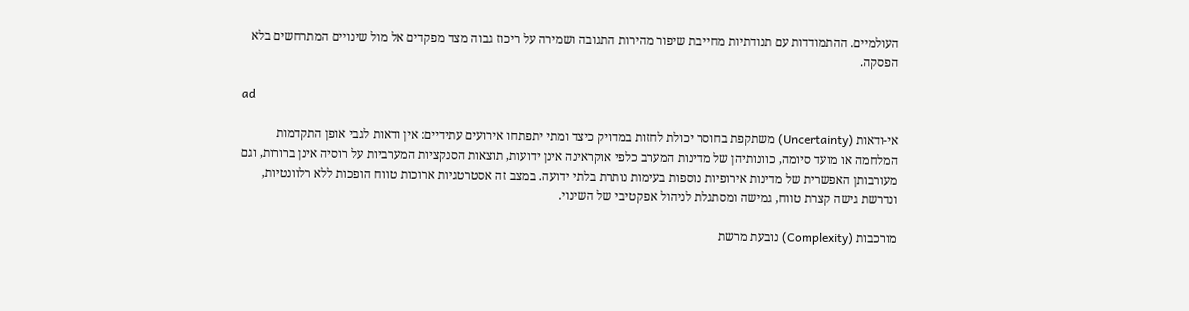העולמיים. ההתמודדות עם תנודתיות מחייבת שיפור מהירות התגובה ושמירה על ריכוז גבוה מצד מפקדים אל מול שינויים המתרחשים בלא הפסקה.

ad

אי-ודאות (Uncertainty) משתקפת בחוסר יכולת לחזות במדויק כיצד ומתי יתפתחו אירועים עתידיים: אין ודאות לגבי אופן התקדמות המלחמה או מועד סיומה, כוונותיהן של מדינות המערב כלפי אוקראינה אינן ידועות, תוצאות הסנקציות המערביות על רוסיה אינן ברורות, וגם מעורבותן האפשרית של מדינות אירופיות נוספות בעימות נותרת בלתי ידועה. במצב זה אסטרטגיות ארוכות טווח הופכות ללא רלוונטיות, ונדרשת גישה קצרת טווח, גמישה ומסתגלת לניהול אפקטיבי של השינוי.

מורכבות (Complexity) נובעת מרשת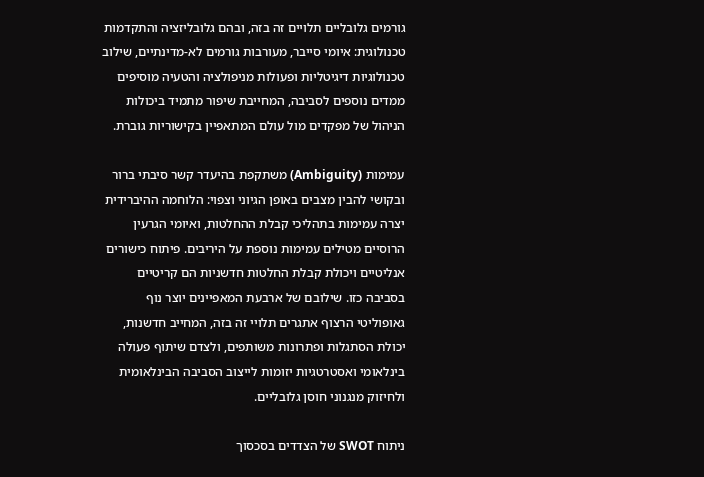גורמים גלובליים תלויים זה בזה, ובהם גלובליזציה והתקדמות טכנולוגית: איומי סייבר, מעורבות גורמים לא-מדינתיים, שילוב טכנולוגיות דיגיטליות ופעולות מניפולציה והטעיה מוסיפים ממדים נוספים לסביבה, המחייבת שיפור מתמיד ביכולות הניהול של מפקדים מול עולם המתאפיין בקישוריות גוברת.

עמימות (Ambiguity) משתקפת בהיעדר קשר סיבתי ברור ובקושי להבין מצבים באופן הגיוני וצפוי: הלוחמה ההיברידית יצרה עמימות בתהליכי קבלת ההחלטות, ואיומי הגרעין הרוסיים מטילים עמימות נוספת על היריבים. פיתוח כישורים אנליטיים ויכולת קבלת החלטות חדשניות הם קריטיים בסביבה כזו. שילובם של ארבעת המאפיינים יוצר נוף גאופוליטי הרצוף אתגרים תלויי זה בזה, המחייב חדשנות, יכולת הסתגלות ופתרונות משותפים, ולצדם שיתוף פעולה בינלאומי ואסטרטגיות יזומות לייצוב הסביבה הבינלאומית ולחיזוק מנגנוני חוסן גלובליים.

ניתוח SWOT של הצדדים בסכסוך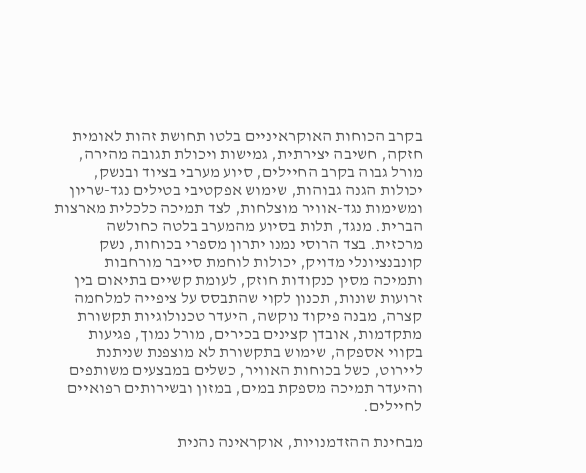בקרב הכוחות האוקראיניים בלטו תחושת זהות לאומית חזקה, חשיבה יצירתית, גמישות ויכולת תגובה מהירה, מורל גבוה בקרב החיילים, סיוע מערבי בציוד ובנשק, יכולות הגנה גבוהות, שימוש אפקטיבי בטילים נגד-שריון ומשימות נגד-אוויר מוצלחות, לצד תמיכה כלכלית מארצות הברית. מנגד, תלות בסיוע מהמערב בלטה כחולשה מרכזית. בצד הרוסי נמנו יתרון מספרי בכוחות, נשק קונבנציונלי מדויק, יכולות לוחמת סייבר מורחבות ותמיכה מסין כנקודות חוזק, לעומת קשיים בתיאום בין זרועות שונות, תכנון לקוי שהתבסס על ציפייה למלחמה קצרה, מבנה פיקוד נוקשה, היעדר טכנולוגיות תקשורת מתקדמות, אובדן קצינים בכירים, מורל נמוך, פגיעות בקווי אספקה, שימוש בתקשורת לא מוצפנת שניתנת ליירוט, כשל בכוחות האוויר, כשלים במבצעים משותפים והיעדר תמיכה מספקת במים, במזון ובשירותים רפואיים לחיילים.

מבחינת ההזדמנויות, אוקראינה נהנית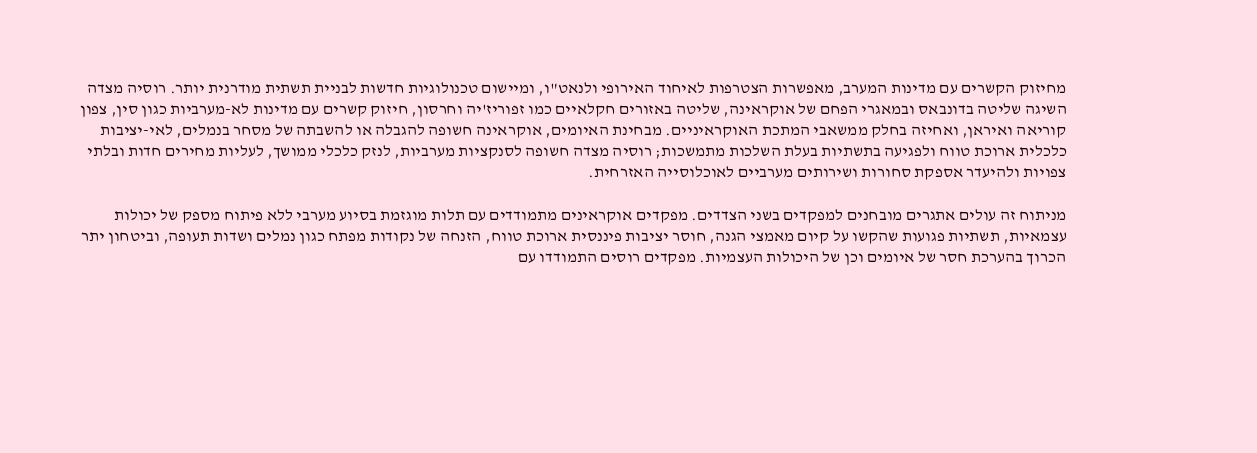מחיזוק הקשרים עם מדינות המערב, מאפשרות הצטרפות לאיחוד האירופי ולנאט"ו, ומיישום טכנולוגיות חדשות לבניית תשתית מודרנית יותר. רוסיה מצדה השיגה שליטה בדונבאס ובמאגרי הפחם של אוקראינה, שליטה באזורים חקלאיים כמו זפוריז'יה וחרסון, חיזוק קשרים עם מדינות לא-מערביות כגון סין, צפון קוריאה ואיראן, ואחיזה בחלק ממשאבי המתכת האוקראיניים. מבחינת האיומים, אוקראינה חשופה להגבלה או להשבתה של מסחר בנמלים, לאי-יציבות כלכלית ארוכת טווח ולפגיעה בתשתיות בעלת השלכות מתמשכות; רוסיה מצדה חשופה לסנקציות מערביות, לנזק כלכלי ממושך, לעליות מחירים חדות ובלתי צפויות ולהיעדר אספקת סחורות ושירותים מערביים לאוכלוסייה האזרחית.

מניתוח זה עולים אתגרים מובחנים למפקדים בשני הצדדים. מפקדים אוקראינים מתמודדים עם תלות מוגזמת בסיוע מערבי ללא פיתוח מספק של יכולות עצמאיות, תשתיות פגועות שהקשו על קיום מאמצי הגנה, חוסר יציבות פיננסית ארוכת טווח, הזנחה של נקודות מפתח כגון נמלים ושדות תעופה, וביטחון יתר הכרוך בהערכת חסר של איומים וכן של היכולות העצמיות. מפקדים רוסים התמודדו עם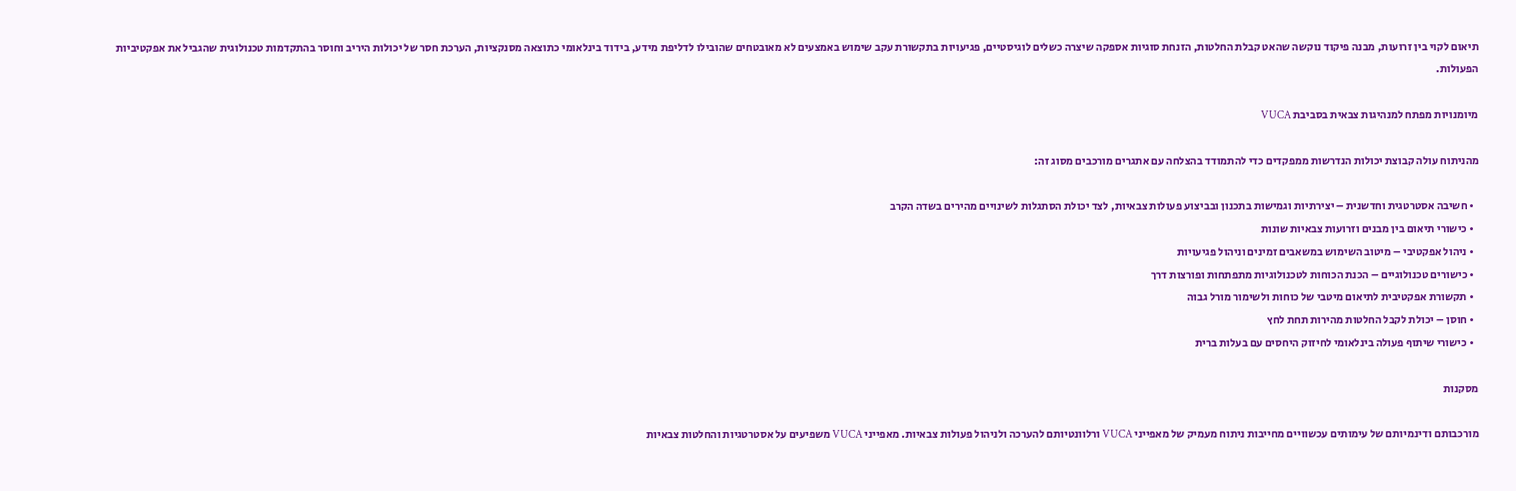תיאום לקוי בין זרועות, מבנה פיקוד נוקשה שהאט קבלת החלטות, הזנחת סוגיות אספקה שיצרה כשלים לוגיסטיים, פגיעויות בתקשורת עקב שימוש באמצעים לא מאובטחים שהובילו לדליפת מידע, בידוד בינלאומי כתוצאה מסנקציות, הערכת חסר של יכולות היריב וחוסר בהתקדמות טכנולוגית שהגביל את אפקטיביות הפעולות.

מיומנויות מפתח למנהיגות צבאית בסביבת VUCA

מהניתוח עולה קבוצת יכולות הנדרשות ממפקדים כדי להתמודד בהצלחה עם אתגרים מורכבים מסוג זה:

  • חשיבה אסטרטגית וחדשנית – יצירתיות וגמישות בתכנון ובביצוע פעולות צבאיות, לצד יכולת הסתגלות לשינויים מהירים בשדה הקרב
  • כישורי תיאום בין מבנים וזרועות צבאיות שונות
  • ניהול אפקטיבי – מיטוב השימוש במשאבים זמינים וניהול פגיעויות
  • כישורים טכנולוגיים – הכנת הכוחות לטכנולוגיות מתפתחות ופורצות דרך
  • תקשורת אפקטיבית לתיאום מיטבי של כוחות ולשימור מורל גבוה
  • חוסן – יכולת לקבל החלטות מהירות תחת לחץ
  • כישורי שיתוף פעולה בינלאומי לחיזוק היחסים עם בעלות ברית

מסקנות

מורכבותם ודינמיותם של עימותים עכשוויים מחייבות ניתוח מעמיק של מאפייני VUCA ורלוונטיותם להערכה ולניהול פעולות צבאיות. מאפייני VUCA משפיעים על אסטרטגיות והחלטות צבאיות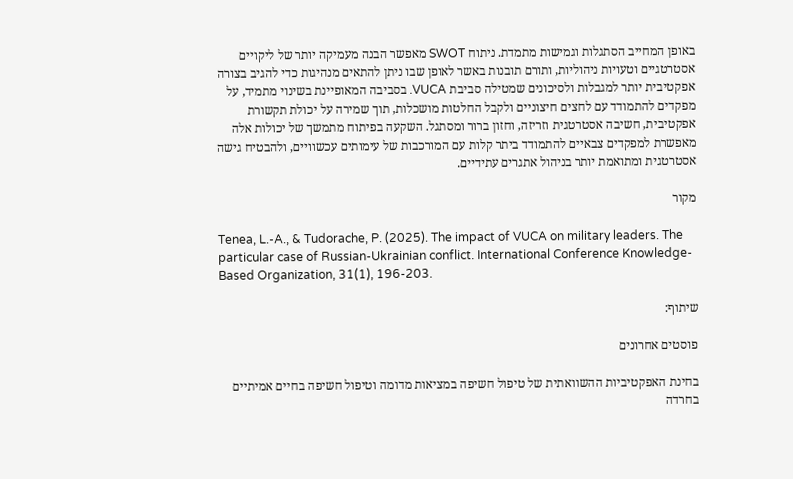באופן המחייב הסתגלות וגמישות מתמדת. ניתוח SWOT מאפשר הבנה מעמיקה יותר של ליקויים אסטרטגיים וטעויות ניהוליות, ותורם תובנות באשר לאופן שבו ניתן להתאים מנהיגות כדי להגיב בצורה אפקטיבית יותר למגבלות ולסיכונים שמטילה סביבת VUCA. בסביבה המאופיינת בשינוי מתמיד, על מפקדים להתמודד עם לחצים חיצוניים ולקבל החלטות מושכלות, תוך שמירה על יכולת תקשורת אפקטיבית, חשיבה אסטרטגית וזריזה, וחזון ברור ומסתגל. השקעה בפיתוח מתמשך של יכולות אלה מאפשרת למפקדים צבאיים להתמודד ביתר קלות עם המורכבות של עימותים עכשוויים, ולהבטיח גישה אסטרטגית ומתואמת יותר בניהול אתגרים עתידיים.

מקור

Tenea, L.-A., & Tudorache, P. (2025). The impact of VUCA on military leaders. The particular case of Russian-Ukrainian conflict. International Conference Knowledge-Based Organization, 31(1), 196-203.

שיתוף:

פוסטים אחרונים

בחינת האפקטיביות ההשוואתית של טיפול חשיפה במציאות מדומה וטיפול חשיפה בחיים אמיתיים בחרדה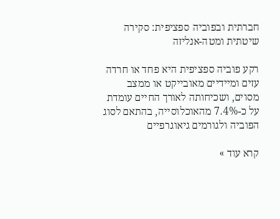חברתית ובפוביה ספציפית: סקירה שיטתית ומטה-אנליזה

רקע פוביה ספציפית היא פחד או חרדה עזים ומיידיים מאובייקט או ממצב מסוים, ושכיחותה לאורך החיים עומדת על כ-7.4% מהאוכלוסייה, בהתאם לסוג הפוביה ולגורמים גיאוגרפיים

קרא עוד »